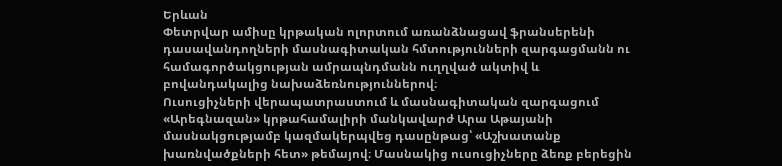Երևան
Փետրվար ամիսը կրթական ոլորտում առանձնացավ ֆրանսերենի դասավանդողների մասնագիտական հմտությունների զարգացմանն ու համագործակցության ամրապնդմանն ուղղված ակտիվ և բովանդակալից նախաձեռնություններով։
Ուսուցիչների վերապատրաստում և մասնագիտական զարգացում
«Արեգնազան» կրթահամալիրի մանկավարժ Արա Աթայանի մասնակցությամբ կազմակերպվեց դասընթաց՝ «Աշխատանք խառնվածքների հետ» թեմայով։ Մասնակից ուսուցիչները ձեռք բերեցին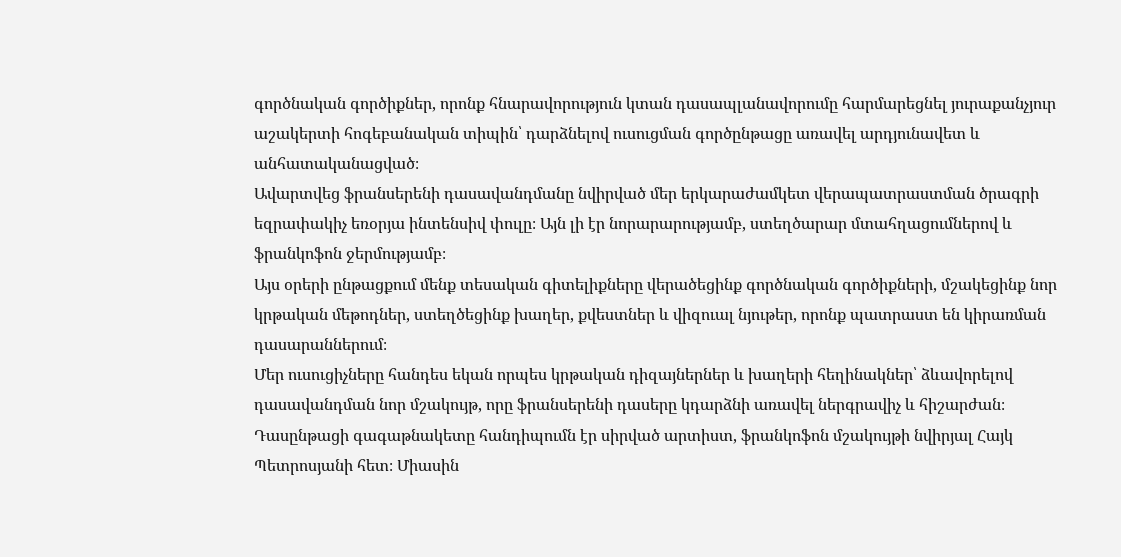գործնական գործիքներ, որոնք հնարավորություն կտան դասապլանավորումը հարմարեցնել յուրաքանչյուր աշակերտի հոգեբանական տիպին՝ դարձնելով ուսուցման գործընթացը առավել արդյունավետ և անհատականացված։
Ավարտվեց ֆրանսերենի դասավանդմանը նվիրված մեր երկարաժամկետ վերապատրաստման ծրագրի եզրափակիչ եռօրյա ինտենսիվ փուլը։ Այն լի էր նորարարությամբ, ստեղծարար մտահղացումներով և ֆրանկոֆոն ջերմությամբ։
Այս օրերի ընթացքում մենք տեսական գիտելիքները վերածեցինք գործնական գործիքների, մշակեցինք նոր կրթական մեթոդներ, ստեղծեցինք խաղեր, քվեստներ և վիզուալ նյութեր, որոնք պատրաստ են կիրառման դասարաններում։
Մեր ուսուցիչները հանդես եկան որպես կրթական դիզայներներ և խաղերի հեղինակներ՝ ձևավորելով դասավանդման նոր մշակույթ, որը ֆրանսերենի դասերը կդարձնի առավել ներգրավիչ և հիշարժան։
Դասընթացի գագաթնակետը հանդիպումն էր սիրված արտիստ, ֆրանկոֆոն մշակույթի նվիրյալ Հայկ Պետրոսյանի հետ։ Միասին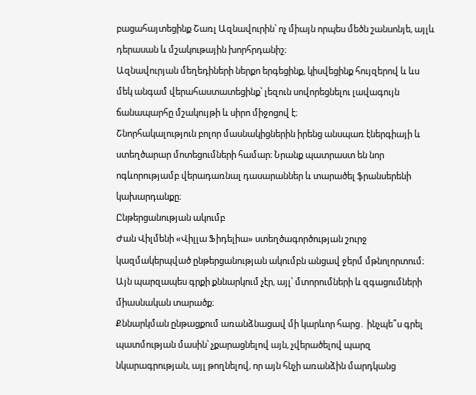բացահայտեցինք Շառլ Ազնավուրին՝ ոչ միայն որպես մեծն շանսոնյե, այլև դերասան և մշակութային խորհրդանիշ։
Ազնավուրյան մեղեդիների ներքո երգեցինք, կիսվեցինք հույզերով և ևս մեկ անգամ վերահաստատեցինք՝ լեզուն սովորեցնելու լավագույն ճանապարհը մշակույթի և սիրո միջոցով է։
Շնորհակալություն բոլոր մասնակիցներին իրենց անսպառ էներգիայի և ստեղծարար մոտեցումների համար։ Նրանք պատրաստ են նոր ոգևորությամբ վերադառնալ դասարաններ և տարածել ֆրանսերենի կախարդանքը։
Ընթերցանության ակումբ
Ժան Վիլմենի «Վիլլա Ֆիդելիա» ստեղծագործության շուրջ կազմակերպված ընթերցանության ակումբն անցավ ջերմ մթնոլորտում։ Այն պարզապես գրքի քննարկում չէր, այլ՝ մտորումների և զգացումների միասնական տարածք։
Քննարկման ընթացքում առանձնացավ մի կարևոր հարց․ ինչպե՞ս գրել պատմության մասին՝ չքարացնելով այն, չվերածելով պարզ նկարագրության, այլ թողնելով, որ այն հնչի առանձին մարդկանց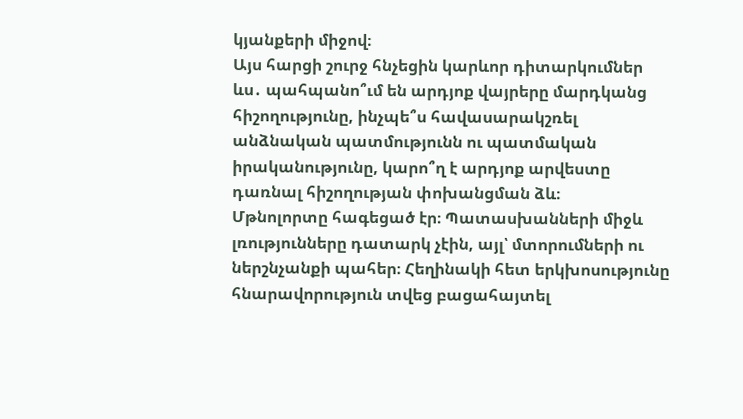կյանքերի միջով։
Այս հարցի շուրջ հնչեցին կարևոր դիտարկումներ ևս․ պահպանո՞ւմ են արդյոք վայրերը մարդկանց հիշողությունը, ինչպե՞ս հավասարակշռել անձնական պատմությունն ու պատմական իրականությունը, կարո՞ղ է արդյոք արվեստը դառնալ հիշողության փոխանցման ձև։
Մթնոլորտը հագեցած էր։ Պատասխանների միջև լռությունները դատարկ չէին, այլ՝ մտորումների ու ներշնչանքի պահեր։ Հեղինակի հետ երկխոսությունը հնարավորություն տվեց բացահայտել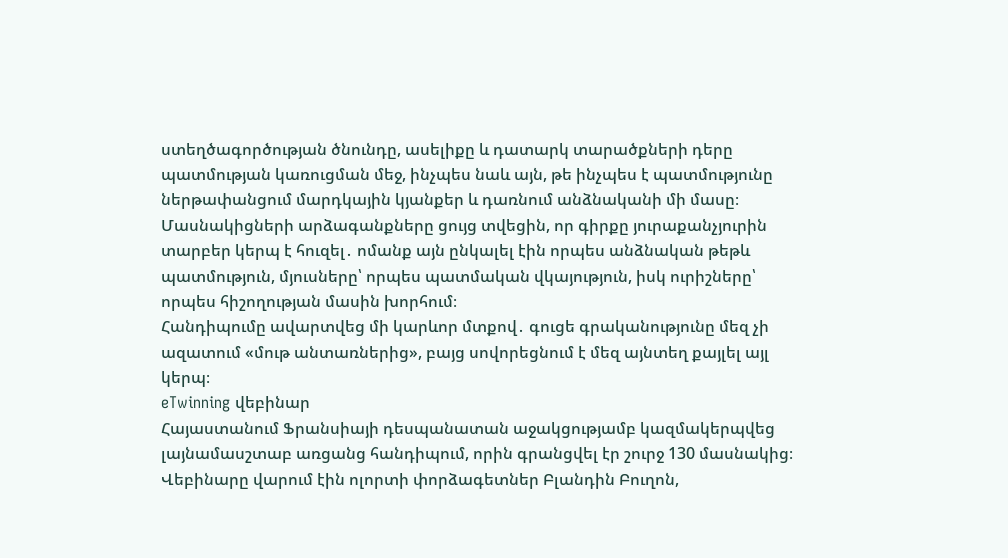ստեղծագործության ծնունդը, ասելիքը և դատարկ տարածքների դերը պատմության կառուցման մեջ, ինչպես նաև այն, թե ինչպես է պատմությունը ներթափանցում մարդկային կյանքեր և դառնում անձնականի մի մասը։
Մասնակիցների արձագանքները ցույց տվեցին, որ գիրքը յուրաքանչյուրին տարբեր կերպ է հուզել․ ոմանք այն ընկալել էին որպես անձնական թեթև պատմություն, մյուսները՝ որպես պատմական վկայություն, իսկ ուրիշները՝ որպես հիշողության մասին խորհում։
Հանդիպումը ավարտվեց մի կարևոր մտքով․ գուցե գրականությունը մեզ չի ազատում «մութ անտառներից», բայց սովորեցնում է մեզ այնտեղ քայլել այլ կերպ։
eTwinning վեբինար
Հայաստանում Ֆրանսիայի դեսպանատան աջակցությամբ կազմակերպվեց լայնամասշտաբ առցանց հանդիպում, որին գրանցվել էր շուրջ 130 մասնակից։
Վեբինարը վարում էին ոլորտի փորձագետներ Բլանդին Բուղոն,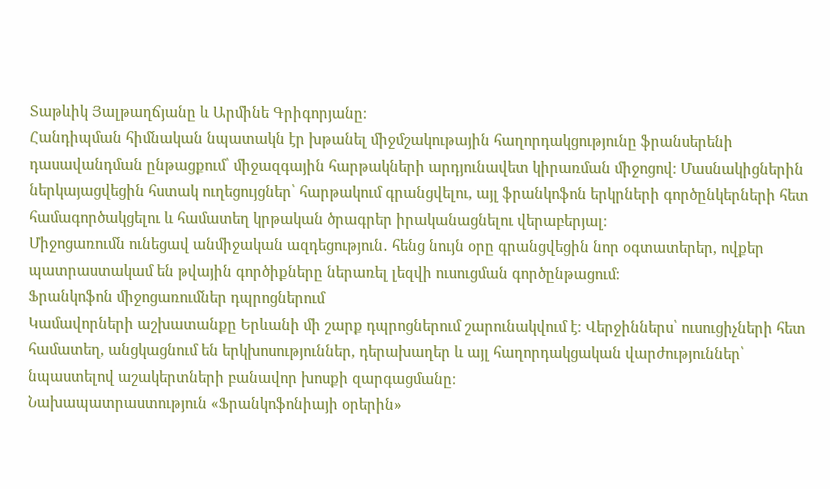Տաթևիկ Յալթաղճյանը և Արմինե Գրիգորյանը։
Հանդիպման հիմնական նպատակն էր խթանել միջմշակութային հաղորդակցությունը ֆրանսերենի դասավանդման ընթացքում՝ միջազգային հարթակների արդյունավետ կիրառման միջոցով։ Մասնակիցներին ներկայացվեցին հստակ ուղեցույցներ՝ հարթակում գրանցվելու, այլ ֆրանկոֆոն երկրների գործընկերների հետ համագործակցելու և համատեղ կրթական ծրագրեր իրականացնելու վերաբերյալ։
Միջոցառումն ունեցավ անմիջական ազդեցություն․ հենց նույն օրը գրանցվեցին նոր օգտատերեր, ովքեր պատրաստակամ են թվային գործիքները ներառել լեզվի ուսուցման գործընթացում։
Ֆրանկոֆոն միջոցառումներ դպրոցներում
Կամավորների աշխատանքը Երևանի մի շարք դպրոցներում շարունակվում է։ Վերջիններս՝ ուսուցիչների հետ համատեղ, անցկացնում են երկխոսություններ, դերախաղեր և այլ հաղորդակցական վարժություններ՝ նպաստելով աշակերտների բանավոր խոսքի զարգացմանը։
Նախապատրաստություն «Ֆրանկոֆոնիայի օրերին»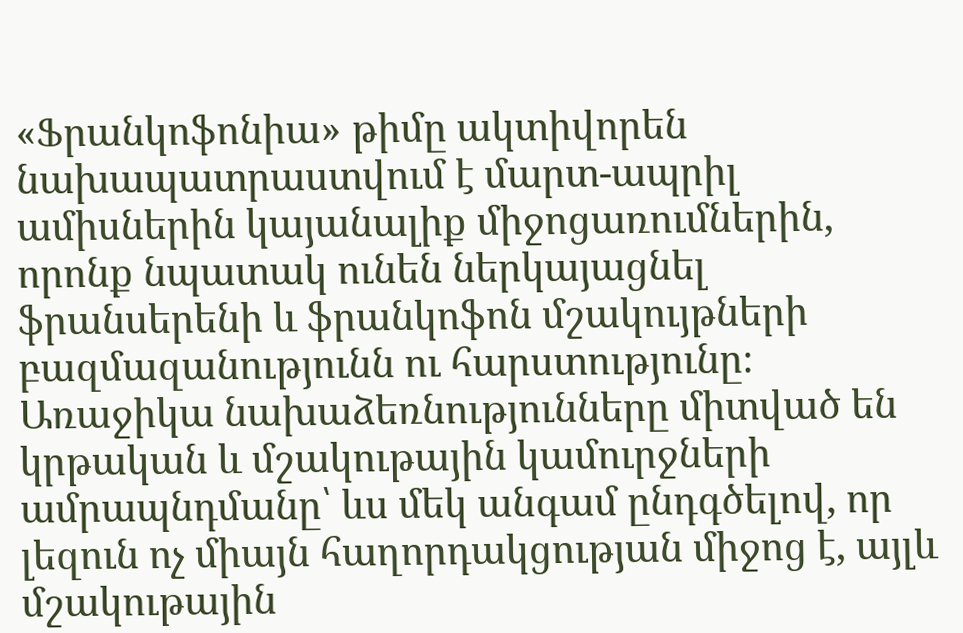«Ֆրանկոֆոնիա» թիմը ակտիվորեն նախապատրաստվում է մարտ-ապրիլ ամիսներին կայանալիք միջոցառումներին, որոնք նպատակ ունեն ներկայացնել ֆրանսերենի և ֆրանկոֆոն մշակույթների բազմազանությունն ու հարստությունը։
Առաջիկա նախաձեռնությունները միտված են կրթական և մշակութային կամուրջների ամրապնդմանը՝ ևս մեկ անգամ ընդգծելով, որ լեզուն ոչ միայն հաղորդակցության միջոց է, այլև մշակութային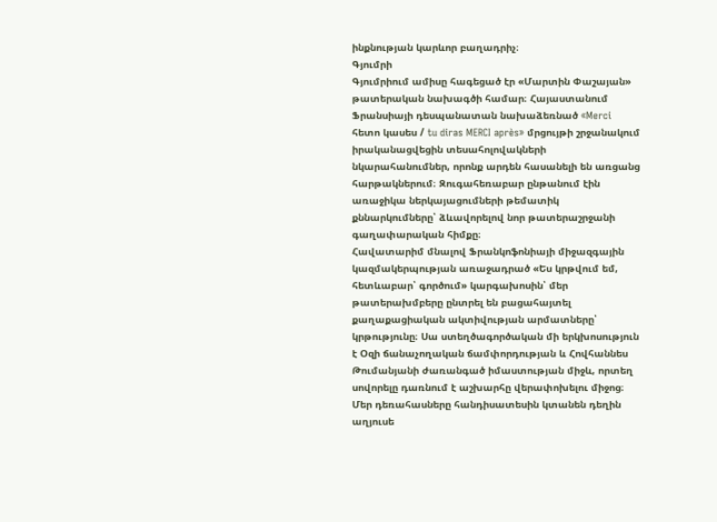ինքնության կարևոր բաղադրիչ։
Գյումրի
Գյումրիում ամիսը հագեցած էր «Մարտին Փաշայան» թատերական նախագծի համար։ Հայաստանում Ֆրանսիայի դեսպանատան նախաձեռնած «Merci հետո կասես / tu diras MERCI après» մրցույթի շրջանակում իրականացվեցին տեսահոլովակների նկարահանումներ, որոնք արդեն հասանելի են առցանց հարթակներում։ Զուգահեռաբար ընթանում էին առաջիկա ներկայացումների թեմատիկ քննարկումները՝ ձևավորելով նոր թատերաշրջանի գաղափարական հիմքը։
Հավատարիմ մնալով Ֆրանկոֆոնիայի միջազգային կազմակերպության առաջադրած «Ես կրթվում եմ, հետևաբար՝ գործում» կարգախոսին՝ մեր թատերախմբերը ընտրել են բացահայտել քաղաքացիական ակտիվության արմատները՝ կրթությունը։ Սա ստեղծագործական մի երկխոսություն է Օզի ճանաչողական ճամփորդության և Հովհաննես Թումանյանի ժառանգած իմաստության միջև, որտեղ սովորելը դառնում է աշխարհը վերափոխելու միջոց։
Մեր դեռահասները հանդիսատեսին կտանեն դեղին աղյուսե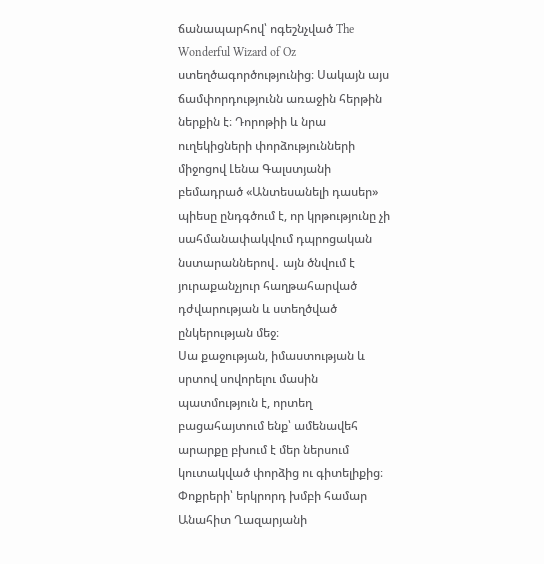ճանապարհով՝ ոգեշնչված The Wonderful Wizard of Oz ստեղծագործությունից։ Սակայն այս ճամփորդությունն առաջին հերթին ներքին է։ Դորոթիի և նրա ուղեկիցների փորձությունների միջոցով Լենա Գալստյանի բեմադրած «Անտեսանելի դասեր» պիեսը ընդգծում է, որ կրթությունը չի սահմանափակվում դպրոցական նստարաններով․ այն ծնվում է յուրաքանչյուր հաղթահարված դժվարության և ստեղծված ընկերության մեջ։
Սա քաջության, իմաստության և սրտով սովորելու մասին պատմություն է, որտեղ բացահայտում ենք՝ ամենավեհ արարքը բխում է մեր ներսում կուտակված փորձից ու գիտելիքից։
Փոքրերի՝ երկրորդ խմբի համար Անահիտ Ղազարյանի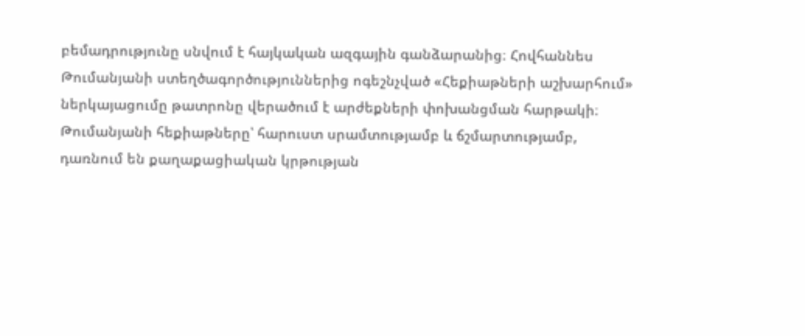բեմադրությունը սնվում է հայկական ազգային գանձարանից։ Հովհաննես Թումանյանի ստեղծագործություններից ոգեշնչված «Հեքիաթների աշխարհում» ներկայացումը թատրոնը վերածում է արժեքների փոխանցման հարթակի։
Թումանյանի հեքիաթները՝ հարուստ սրամտությամբ և ճշմարտությամբ, դառնում են քաղաքացիական կրթության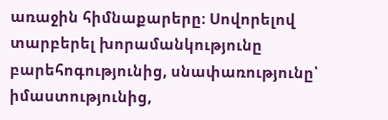առաջին հիմնաքարերը։ Սովորելով տարբերել խորամանկությունը բարեհոգությունից, սնափառությունը՝ իմաստությունից,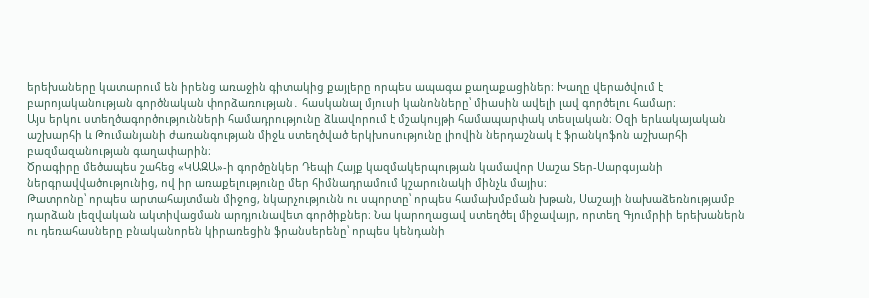երեխաները կատարում են իրենց առաջին գիտակից քայլերը որպես ապագա քաղաքացիներ։ Խաղը վերածվում է բարոյականության գործնական փորձառության․ հասկանալ մյուսի կանոնները՝ միասին ավելի լավ գործելու համար։
Այս երկու ստեղծագործությունների համադրությունը ձևավորում է մշակույթի համապարփակ տեսլական։ Օզի երևակայական աշխարհի և Թումանյանի ժառանգության միջև ստեղծված երկխոսությունը լիովին ներդաշնակ է ֆրանկոֆոն աշխարհի բազմազանության գաղափարին։
Ծրագիրը մեծապես շահեց «ԿԱԶԱ»-ի գործընկեր Դեպի Հայք կազմակերպության կամավոր Սաշա Տեր-Սարգսյանի ներգրավվածությունից, ով իր առաքելությունը մեր հիմնադրամում կշարունակի մինչև մայիս։
Թատրոնը՝ որպես արտահայտման միջոց, նկարչությունն ու սպորտը՝ որպես համախմբման խթան, Սաշայի նախաձեռնությամբ դարձան լեզվական ակտիվացման արդյունավետ գործիքներ։ Նա կարողացավ ստեղծել միջավայր, որտեղ Գյումրիի երեխաներն ու դեռահասները բնականորեն կիրառեցին ֆրանսերենը՝ որպես կենդանի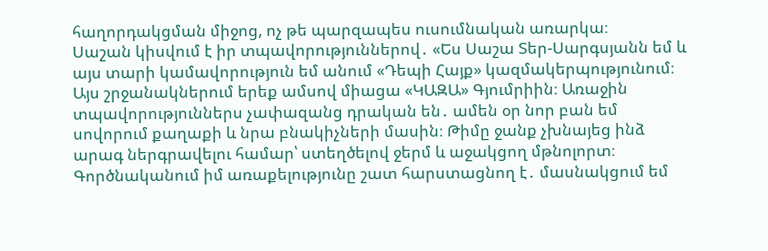հաղորդակցման միջոց, ոչ թե պարզապես ուսումնական առարկա։
Սաշան կիսվում է իր տպավորություններով․ «Ես Սաշա Տեր-Սարգսյանն եմ և այս տարի կամավորություն եմ անում «Դեպի Հայք» կազմակերպությունում։ Այս շրջանակներում երեք ամսով միացա «ԿԱԶԱ» Գյումրիին։ Առաջին տպավորություններս չափազանց դրական են․ ամեն օր նոր բան եմ սովորում քաղաքի և նրա բնակիչների մասին։ Թիմը ջանք չխնայեց ինձ արագ ներգրավելու համար՝ ստեղծելով ջերմ և աջակցող մթնոլորտ։
Գործնականում իմ առաքելությունը շատ հարստացնող է․ մասնակցում եմ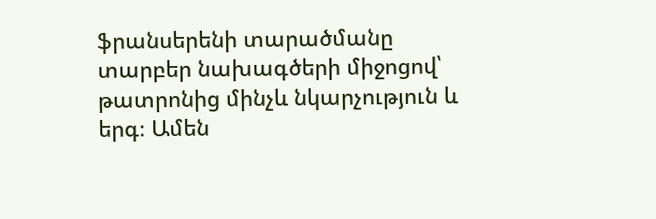ֆրանսերենի տարածմանը տարբեր նախագծերի միջոցով՝ թատրոնից մինչև նկարչություն և երգ։ Ամեն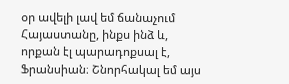օր ավելի լավ եմ ճանաչում Հայաստանը, ինքս ինձ և, որքան էլ պարադոքսալ է, Ֆրանսիան։ Շնորհակալ եմ այս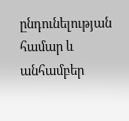ընդունելության համար և անհամբեր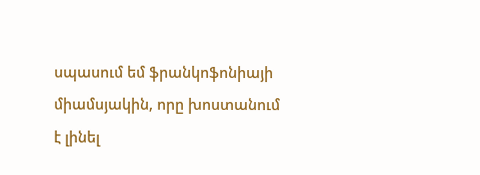սպասում եմ ֆրանկոֆոնիայի միամսյակին, որը խոստանում է լինել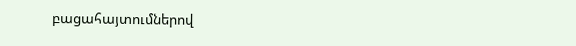բացահայտումներով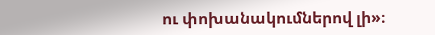ու փոխանակումներով լի»։